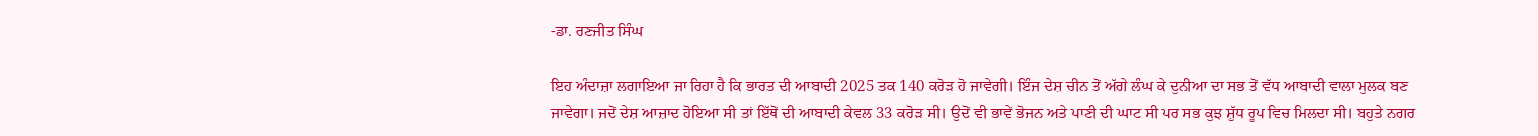-ਡਾ. ਰਣਜੀਤ ਸਿੰਘ

ਇਹ ਅੰਦਾਜ਼ਾ ਲਗਾਇਆ ਜਾ ਰਿਹਾ ਹੈ ਕਿ ਭਾਰਤ ਦੀ ਆਬਾਦੀ 2025 ਤਕ 140 ਕਰੋੜ ਹੋ ਜਾਵੇਗੀ। ਇੰਜ ਦੇਸ਼ ਚੀਨ ਤੋਂ ਅੱਗੇ ਲੰਘ ਕੇ ਦੁਨੀਆ ਦਾ ਸਭ ਤੋਂ ਵੱਧ ਆਬਾਦੀ ਵਾਲਾ ਮੁਲਕ ਬਣ ਜਾਵੇਗਾ। ਜਦੋਂ ਦੇਸ਼ ਆਜ਼ਾਦ ਹੋਇਆ ਸੀ ਤਾਂ ਇੱਥੋਂ ਦੀ ਆਬਾਦੀ ਕੇਵਲ 33 ਕਰੋੜ ਸੀ। ਉਦੋਂ ਵੀ ਭਾਵੇਂ ਭੋਜਨ ਅਤੇ ਪਾਣੀ ਦੀ ਘਾਟ ਸੀ ਪਰ ਸਭ ਕੁਝ ਸ਼ੁੱਧ ਰੂਪ ਵਿਚ ਮਿਲਦਾ ਸੀ। ਬਹੁਤੇ ਨਗਰ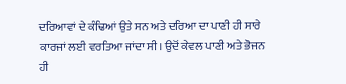ਦਰਿਆਵਾਂ ਦੇ ਕੰਢਿਆਂ ਉਤੇ ਸਨ ਅਤੇ ਦਰਿਆ ਦਾ ਪਾਣੀ ਹੀ ਸਾਰੇ ਕਾਰਜਾਂ ਲਈ ਵਰਤਿਆ ਜਾਂਦਾ ਸੀ। ਉਦੋਂ ਕੇਵਲ ਪਾਣੀ ਅਤੇ ਭੋਜਨ ਹੀ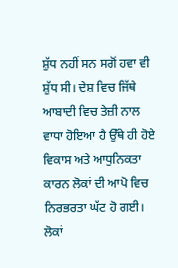ਸ਼ੁੱਧ ਨਹੀਂ ਸਨ ਸਗੋਂ ਹਵਾ ਵੀ ਸ਼ੁੱਧ ਸੀ। ਦੇਸ਼ ਵਿਚ ਜਿੱਥੇ ਆਬਾਦੀ ਵਿਚ ਤੇਜ਼ੀ ਨਾਲ ਵਾਧਾ ਹੋਇਆ ਹੈ ਉੱਥੇ ਹੀ ਹੋਏ ਵਿਕਾਸ ਅਤੇ ਆਧੁਨਿਕਤਾ ਕਾਰਨ ਲੋਕਾਂ ਦੀ ਆਪੋ ਵਿਚ ਨਿਰਭਰਤਾ ਘੱਟ ਹੋ ਗਈ। ਲੋਕਾਂ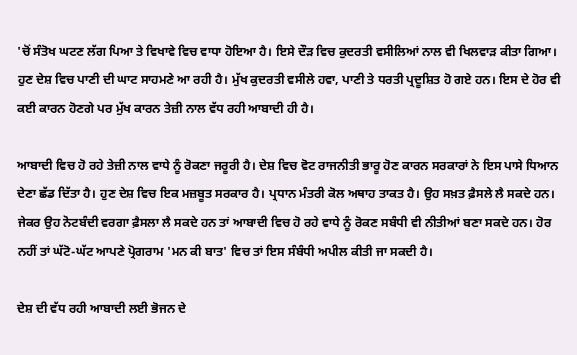'ਚੋਂ ਸੰਤੋਖ ਘਟਣ ਲੱਗ ਪਿਆ ਤੇ ਵਿਖਾਵੇ ਵਿਚ ਵਾਧਾ ਹੋਇਆ ਹੈ। ਇਸੇ ਦੌੜ ਵਿਚ ਕੁਦਰਤੀ ਵਸੀਲਿਆਂ ਨਾਲ ਵੀ ਖਿਲਵਾੜ ਕੀਤਾ ਗਿਆ। ਹੁਣ ਦੇਸ਼ ਵਿਚ ਪਾਣੀ ਦੀ ਘਾਟ ਸਾਹਮਣੇ ਆ ਰਹੀ ਹੈ। ਮੁੱਖ ਕੁਦਰਤੀ ਵਸੀਲੇ ਹਵਾ, ਪਾਣੀ ਤੇ ਧਰਤੀ ਪ੍ਰਦੂਸ਼ਿਤ ਹੋ ਗਏ ਹਨ। ਇਸ ਦੇ ਹੋਰ ਵੀ ਕਈ ਕਾਰਨ ਹੋਣਗੇ ਪਰ ਮੁੱਖ ਕਾਰਨ ਤੇਜ਼ੀ ਨਾਲ ਵੱਧ ਰਹੀ ਆਬਾਦੀ ਹੀ ਹੈ।

ਆਬਾਦੀ ਵਿਚ ਹੋ ਰਹੇ ਤੇਜ਼ੀ ਨਾਲ ਵਾਧੇ ਨੂੰ ਰੋਕਣਾ ਜਰੂਰੀ ਹੈ। ਦੇਸ਼ ਵਿਚ ਵੋਟ ਰਾਜਨੀਤੀ ਭਾਰੂ ਹੋਣ ਕਾਰਨ ਸਰਕਾਰਾਂ ਨੇ ਇਸ ਪਾਸੇ ਧਿਆਨ ਦੇਣਾ ਛੱਡ ਦਿੱਤਾ ਹੈ। ਹੁਣ ਦੇਸ਼ ਵਿਚ ਇਕ ਮਜ਼ਬੂਤ ਸਰਕਾਰ ਹੈ। ਪ੍ਰਧਾਨ ਮੰਤਰੀ ਕੋਲ ਅਥਾਹ ਤਾਕਤ ਹੈ। ਉਹ ਸਖ਼ਤ ਫ਼ੈਸਲੇ ਲੈ ਸਕਦੇ ਹਨ। ਜੇਕਰ ਉਹ ਨੋਟਬੰਦੀ ਵਰਗਾ ਫ਼ੈਸਲਾ ਲੈ ਸਕਦੇ ਹਨ ਤਾਂ ਆਬਾਦੀ ਵਿਚ ਹੋ ਰਹੇ ਵਾਧੇ ਨੂੰ ਰੋਕਣ ਸਬੰਧੀ ਵੀ ਨੀਤੀਆਂ ਬਣਾ ਸਕਦੇ ਹਨ। ਹੋਰ ਨਹੀਂ ਤਾਂ ਘੱਟੋ-ਘੱਟ ਆਪਣੇ ਪ੍ਰੋਗਰਾਮ 'ਮਨ ਕੀ ਬਾਤ' ਵਿਚ ਤਾਂ ਇਸ ਸੰਬੰਧੀ ਅਪੀਲ ਕੀਤੀ ਜਾ ਸਕਦੀ ਹੈ।

ਦੇਸ਼ ਦੀ ਵੱਧ ਰਹੀ ਆਬਾਦੀ ਲਈ ਭੋਜਨ ਦੇ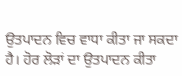ਉਤਪਾਦਨ ਵਿਚ ਵਾਧਾ ਕੀਤਾ ਜਾ ਸਕਦਾ ਹੈ। ਹੋਰ ਲੋੜਾਂ ਦਾ ਉਤਪਾਦਨ ਕੀਤਾ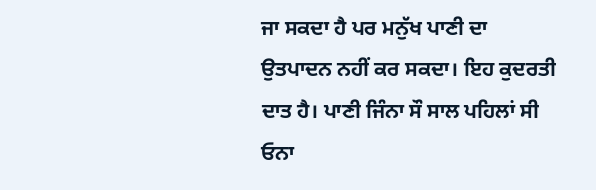ਜਾ ਸਕਦਾ ਹੈ ਪਰ ਮਨੁੱਖ ਪਾਣੀ ਦਾ ਉਤਪਾਦਨ ਨਹੀਂ ਕਰ ਸਕਦਾ। ਇਹ ਕੁਦਰਤੀ ਦਾਤ ਹੈ। ਪਾਣੀ ਜਿੰਨਾ ਸੌ ਸਾਲ ਪਹਿਲਾਂ ਸੀ ਓਨਾ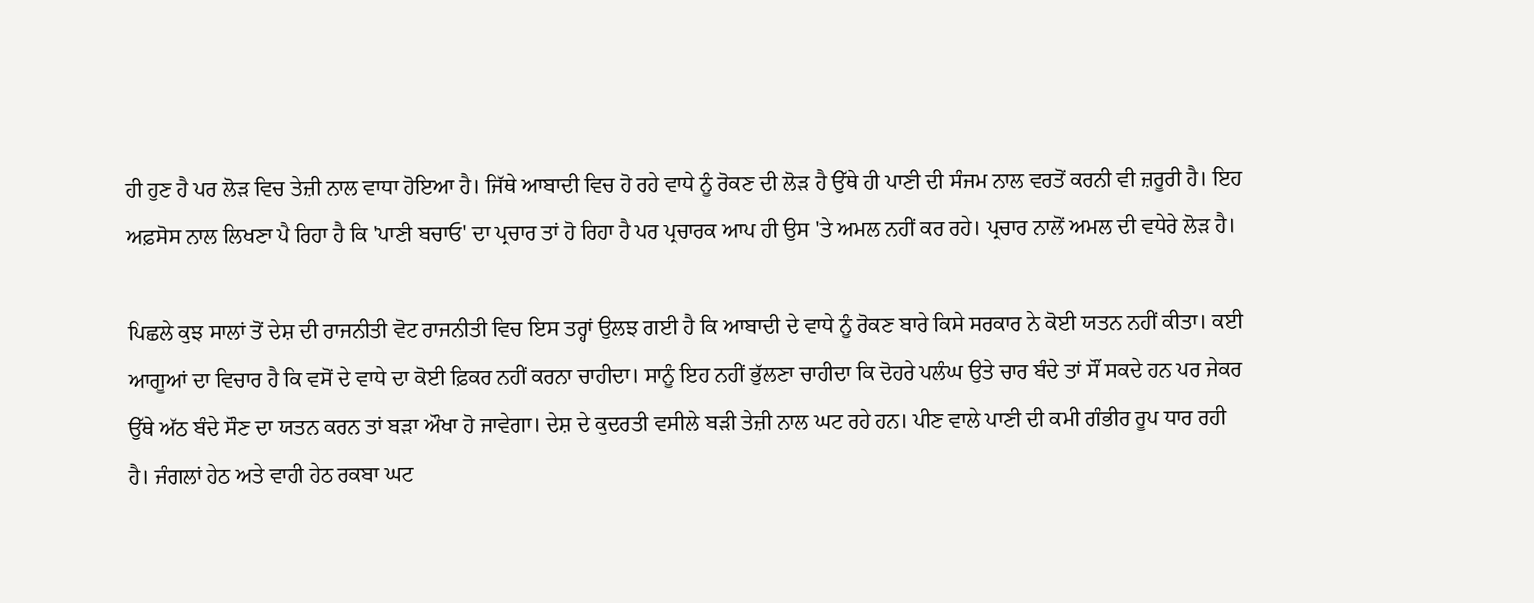ਹੀ ਹੁਣ ਹੈ ਪਰ ਲੋੜ ਵਿਚ ਤੇਜ਼ੀ ਨਾਲ ਵਾਧਾ ਹੋਇਆ ਹੈ। ਜਿੱਥੇ ਆਬਾਦੀ ਵਿਚ ਹੋ ਰਹੇ ਵਾਧੇ ਨੂੰ ਰੋਕਣ ਦੀ ਲੋੜ ਹੈ ਉੱਥੇ ਹੀ ਪਾਣੀ ਦੀ ਸੰਜਮ ਨਾਲ ਵਰਤੋਂ ਕਰਨੀ ਵੀ ਜ਼ਰੂਰੀ ਹੈ। ਇਹ ਅਫ਼ਸੋਸ ਨਾਲ ਲਿਖਣਾ ਪੈ ਰਿਹਾ ਹੈ ਕਿ 'ਪਾਣੀ ਬਚਾਓ' ਦਾ ਪ੍ਰਚਾਰ ਤਾਂ ਹੋ ਰਿਹਾ ਹੈ ਪਰ ਪ੍ਰਚਾਰਕ ਆਪ ਹੀ ਉਸ 'ਤੇ ਅਮਲ ਨਹੀਂ ਕਰ ਰਹੇ। ਪ੍ਰਚਾਰ ਨਾਲੋਂ ਅਮਲ ਦੀ ਵਧੇਰੇ ਲੋੜ ਹੈ।

ਪਿਛਲੇ ਕੁਝ ਸਾਲਾਂ ਤੋਂ ਦੇਸ਼ ਦੀ ਰਾਜਨੀਤੀ ਵੋਟ ਰਾਜਨੀਤੀ ਵਿਚ ਇਸ ਤਰ੍ਹਾਂ ਉਲਝ ਗਈ ਹੈ ਕਿ ਆਬਾਦੀ ਦੇ ਵਾਧੇ ਨੂੰ ਰੋਕਣ ਬਾਰੇ ਕਿਸੇ ਸਰਕਾਰ ਨੇ ਕੋਈ ਯਤਨ ਨਹੀਂ ਕੀਤਾ। ਕਈ ਆਗੂਆਂ ਦਾ ਵਿਚਾਰ ਹੈ ਕਿ ਵਸੋਂ ਦੇ ਵਾਧੇ ਦਾ ਕੋਈ ਫ਼ਿਕਰ ਨਹੀਂ ਕਰਨਾ ਚਾਹੀਦਾ। ਸਾਨੂੰ ਇਹ ਨਹੀਂ ਭੁੱਲਣਾ ਚਾਹੀਦਾ ਕਿ ਦੋਹਰੇ ਪਲੰਘ ਉਤੇ ਚਾਰ ਬੰਦੇ ਤਾਂ ਸੌਂ ਸਕਦੇ ਹਨ ਪਰ ਜੇਕਰ ਉੱਥੇ ਅੱਠ ਬੰਦੇ ਸੌਣ ਦਾ ਯਤਨ ਕਰਨ ਤਾਂ ਬੜਾ ਔਖਾ ਹੋ ਜਾਵੇਗਾ। ਦੇਸ਼ ਦੇ ਕੁਦਰਤੀ ਵਸੀਲੇ ਬੜੀ ਤੇਜ਼ੀ ਨਾਲ ਘਟ ਰਹੇ ਹਨ। ਪੀਣ ਵਾਲੇ ਪਾਣੀ ਦੀ ਕਮੀ ਗੰਭੀਰ ਰੂਪ ਧਾਰ ਰਹੀ ਹੈ। ਜੰਗਲਾਂ ਹੇਠ ਅਤੇ ਵਾਹੀ ਹੇਠ ਰਕਬਾ ਘਟ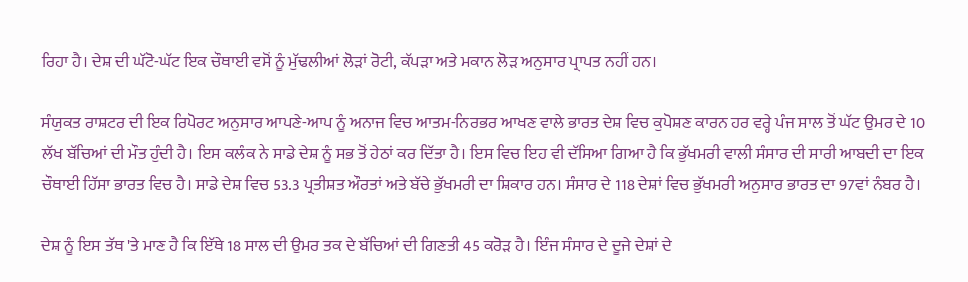ਰਿਹਾ ਹੈ। ਦੇਸ਼ ਦੀ ਘੱਟੋ-ਘੱਟ ਇਕ ਚੌਥਾਈ ਵਸੋਂ ਨੂੰ ਮੁੱਢਲੀਆਂ ਲੋੜਾਂ ਰੋਟੀ, ਕੱਪੜਾ ਅਤੇ ਮਕਾਨ ਲੋੜ ਅਨੁਸਾਰ ਪ੍ਰਾਪਤ ਨਹੀਂ ਹਨ।

ਸੰਯੁਕਤ ਰਾਸ਼ਟਰ ਦੀ ਇਕ ਰਿਪੋਰਟ ਅਨੁਸਾਰ ਆਪਣੇ-ਆਪ ਨੂੰ ਅਨਾਜ ਵਿਚ ਆਤਮ-ਨਿਰਭਰ ਆਖਣ ਵਾਲੇ ਭਾਰਤ ਦੇਸ਼ ਵਿਚ ਕੁਪੋਸ਼ਣ ਕਾਰਨ ਹਰ ਵਰ੍ਹੇ ਪੰਜ ਸਾਲ ਤੋਂ ਘੱਟ ਉਮਰ ਦੇ 10 ਲੱਖ ਬੱਚਿਆਂ ਦੀ ਮੌਤ ਹੁੰਦੀ ਹੈ। ਇਸ ਕਲੰਕ ਨੇ ਸਾਡੇ ਦੇਸ਼ ਨੂੰ ਸਭ ਤੋਂ ਹੇਠਾਂ ਕਰ ਦਿੱਤਾ ਹੈ। ਇਸ ਵਿਚ ਇਹ ਵੀ ਦੱਸਿਆ ਗਿਆ ਹੈ ਕਿ ਭੁੱਖਮਰੀ ਵਾਲੀ ਸੰਸਾਰ ਦੀ ਸਾਰੀ ਆਬਦੀ ਦਾ ਇਕ ਚੌਥਾਈ ਹਿੱਸਾ ਭਾਰਤ ਵਿਚ ਹੈ। ਸਾਡੇ ਦੇਸ਼ ਵਿਚ 53.3 ਪ੍ਰਤੀਸ਼ਤ ਔਰਤਾਂ ਅਤੇ ਬੱਚੇ ਭੁੱਖਮਰੀ ਦਾ ਸ਼ਿਕਾਰ ਹਨ। ਸੰਸਾਰ ਦੇ 118 ਦੇਸ਼ਾਂ ਵਿਚ ਭੁੱਖਮਰੀ ਅਨੁਸਾਰ ਭਾਰਤ ਦਾ 97ਵਾਂ ਨੰਬਰ ਹੈ।

ਦੇਸ਼ ਨੂੰ ਇਸ ਤੱਥ 'ਤੇ ਮਾਣ ਹੈ ਕਿ ਇੱਥੇ 18 ਸਾਲ ਦੀ ਉਮਰ ਤਕ ਦੇ ਬੱਚਿਆਂ ਦੀ ਗਿਣਤੀ 45 ਕਰੋੜ ਹੈ। ਇੰਜ ਸੰਸਾਰ ਦੇ ਦੂਜੇ ਦੇਸ਼ਾਂ ਦੇ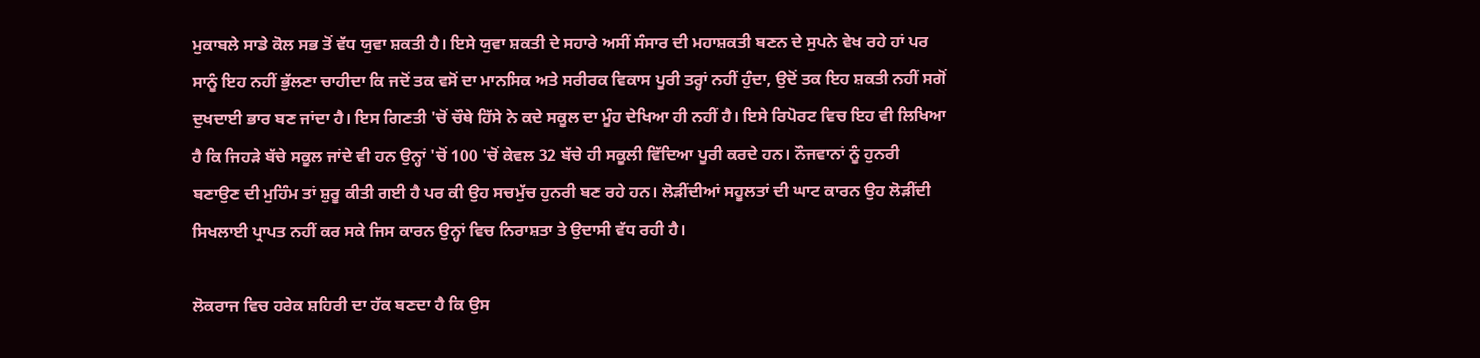ਮੁਕਾਬਲੇ ਸਾਡੇ ਕੋਲ ਸਭ ਤੋਂ ਵੱਧ ਯੁਵਾ ਸ਼ਕਤੀ ਹੈ। ਇਸੇ ਯੁਵਾ ਸ਼ਕਤੀ ਦੇ ਸਹਾਰੇ ਅਸੀਂ ਸੰਸਾਰ ਦੀ ਮਹਾਸ਼ਕਤੀ ਬਣਨ ਦੇ ਸੁਪਨੇ ਵੇਖ ਰਹੇ ਹਾਂ ਪਰ ਸਾਨੂੰ ਇਹ ਨਹੀਂ ਭੁੱਲਣਾ ਚਾਹੀਦਾ ਕਿ ਜਦੋਂ ਤਕ ਵਸੋਂ ਦਾ ਮਾਨਸਿਕ ਅਤੇ ਸਰੀਰਕ ਵਿਕਾਸ ਪੂਰੀ ਤਰ੍ਹਾਂ ਨਹੀਂ ਹੁੰਦਾ, ਉਦੋਂ ਤਕ ਇਹ ਸ਼ਕਤੀ ਨਹੀਂ ਸਗੋਂ ਦੁਖਦਾਈ ਭਾਰ ਬਣ ਜਾਂਦਾ ਹੈ। ਇਸ ਗਿਣਤੀ 'ਚੋਂ ਚੌਥੇ ਹਿੱਸੇ ਨੇ ਕਦੇ ਸਕੂਲ ਦਾ ਮੂੰਹ ਦੇਖਿਆ ਹੀ ਨਹੀਂ ਹੈ। ਇਸੇ ਰਿਪੋਰਟ ਵਿਚ ਇਹ ਵੀ ਲਿਖਿਆ ਹੈ ਕਿ ਜਿਹੜੇ ਬੱਚੇ ਸਕੂਲ ਜਾਂਦੇ ਵੀ ਹਨ ਉਨ੍ਹਾਂ 'ਚੋਂ 100 'ਚੋਂ ਕੇਵਲ 32 ਬੱਚੇ ਹੀ ਸਕੂਲੀ ਵਿੱਦਿਆ ਪੂਰੀ ਕਰਦੇ ਹਨ। ਨੌਜਵਾਨਾਂ ਨੂੰ ਹੁਨਰੀ ਬਣਾਉਣ ਦੀ ਮੁਹਿੰਮ ਤਾਂ ਸ਼ੁਰੂ ਕੀਤੀ ਗਈ ਹੈ ਪਰ ਕੀ ਉਹ ਸਚਮੁੱਚ ਹੁਨਰੀ ਬਣ ਰਹੇ ਹਨ। ਲੋੜੀਂਦੀਆਂ ਸਹੂਲਤਾਂ ਦੀ ਘਾਟ ਕਾਰਨ ਉਹ ਲੋੜੀਂਦੀ ਸਿਖਲਾਈ ਪ੍ਰਾਪਤ ਨਹੀਂ ਕਰ ਸਕੇ ਜਿਸ ਕਾਰਨ ਉਨ੍ਹਾਂ ਵਿਚ ਨਿਰਾਸ਼ਤਾ ਤੇ ਉਦਾਸੀ ਵੱਧ ਰਹੀ ਹੈ।

ਲੋਕਰਾਜ ਵਿਚ ਹਰੇਕ ਸ਼ਹਿਰੀ ਦਾ ਹੱਕ ਬਣਦਾ ਹੈ ਕਿ ਉਸ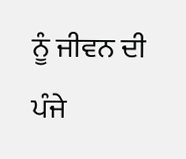ਨੂੰ ਜੀਵਨ ਦੀ ਪੰਜੇ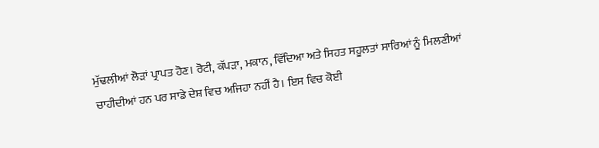ਮੁੱਢਲੀਆਂ ਲੋੜਾਂ ਪ੍ਰਾਪਤ ਹੋਣ। ਰੋਟੀ, ਕੱਪੜਾ, ਮਕਾਨ, ਵਿੱਦਿਆ ਅਤੇ ਸਿਹਤ ਸਹੂਲਤਾਂ ਸਾਰਿਆਂ ਨੂੰ ਮਿਲਣੀਆਂ ਚਾਹੀਦੀਆਂ ਹਨ ਪਰ ਸਾਡੇ ਦੇਸ਼ ਵਿਚ ਅਜਿਹਾ ਨਹੀਂ ਹੈ। ਇਸ ਵਿਚ ਕੋਈ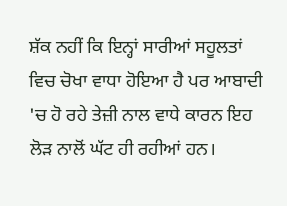ਸ਼ੱਕ ਨਹੀਂ ਕਿ ਇਨ੍ਹਾਂ ਸਾਰੀਆਂ ਸਹੂਲਤਾਂ ਵਿਚ ਚੋਖਾ ਵਾਧਾ ਹੋਇਆ ਹੈ ਪਰ ਆਬਾਦੀ 'ਚ ਹੋ ਰਹੇ ਤੇਜ਼ੀ ਨਾਲ ਵਾਧੇ ਕਾਰਨ ਇਹ ਲੋੜ ਨਾਲੋਂ ਘੱਟ ਹੀ ਰਹੀਆਂ ਹਨ।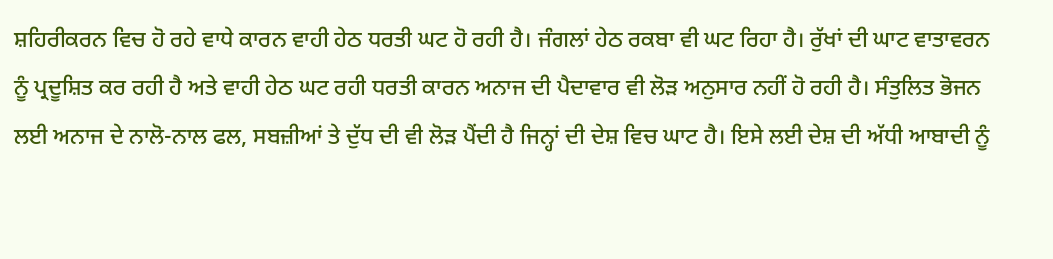ਸ਼ਹਿਰੀਕਰਨ ਵਿਚ ਹੋ ਰਹੇ ਵਾਧੇ ਕਾਰਨ ਵਾਹੀ ਹੇਠ ਧਰਤੀ ਘਟ ਹੋ ਰਹੀ ਹੈ। ਜੰਗਲਾਂ ਹੇਠ ਰਕਬਾ ਵੀ ਘਟ ਰਿਹਾ ਹੈ। ਰੁੱਖਾਂ ਦੀ ਘਾਟ ਵਾਤਾਵਰਨ ਨੂੰ ਪ੍ਰਦੂਸ਼ਿਤ ਕਰ ਰਹੀ ਹੈ ਅਤੇ ਵਾਹੀ ਹੇਠ ਘਟ ਰਹੀ ਧਰਤੀ ਕਾਰਨ ਅਨਾਜ ਦੀ ਪੈਦਾਵਾਰ ਵੀ ਲੋੜ ਅਨੁਸਾਰ ਨਹੀਂ ਹੋ ਰਹੀ ਹੈ। ਸੰਤੁਲਿਤ ਭੋਜਨ ਲਈ ਅਨਾਜ ਦੇ ਨਾਲੋ-ਨਾਲ ਫਲ, ਸਬਜ਼ੀਆਂ ਤੇ ਦੁੱਧ ਦੀ ਵੀ ਲੋੜ ਪੈਂਦੀ ਹੈ ਜਿਨ੍ਹਾਂ ਦੀ ਦੇਸ਼ ਵਿਚ ਘਾਟ ਹੈ। ਇਸੇ ਲਈ ਦੇਸ਼ ਦੀ ਅੱਧੀ ਆਬਾਦੀ ਨੂੰ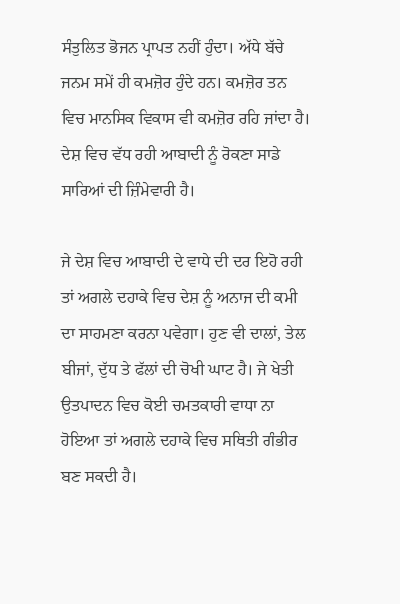ਸੰਤੁਲਿਤ ਭੋਜਨ ਪ੍ਰਾਪਤ ਨਹੀਂ ਹੁੰਦਾ। ਅੱਧੇ ਬੱਚੇ ਜਨਮ ਸਮੇਂ ਹੀ ਕਮਜ਼ੋਰ ਹੁੰਦੇ ਹਨ। ਕਮਜ਼ੋਰ ਤਨ ਵਿਚ ਮਾਨਸਿਕ ਵਿਕਾਸ ਵੀ ਕਮਜ਼ੋਰ ਰਹਿ ਜਾਂਦਾ ਹੈ। ਦੇਸ਼ ਵਿਚ ਵੱਧ ਰਹੀ ਆਬਾਦੀ ਨੂੰ ਰੋਕਣਾ ਸਾਡੇ ਸਾਰਿਆਂ ਦੀ ਜ਼ਿੰਮੇਵਾਰੀ ਹੈ।

ਜੇ ਦੇਸ਼ ਵਿਚ ਆਬਾਦੀ ਦੇ ਵਾਧੇ ਦੀ ਦਰ ਇਹੋ ਰਹੀ ਤਾਂ ਅਗਲੇ ਦਹਾਕੇ ਵਿਚ ਦੇਸ਼ ਨੂੰ ਅਨਾਜ ਦੀ ਕਮੀ ਦਾ ਸਾਹਮਣਾ ਕਰਨਾ ਪਵੇਗਾ। ਹੁਣ ਵੀ ਦਾਲਾਂ, ਤੇਲ ਬੀਜਾਂ, ਦੁੱਧ ਤੇ ਫੱਲਾਂ ਦੀ ਚੋਖੀ ਘਾਟ ਹੈ। ਜੇ ਖੇਤੀ ਉਤਪਾਦਨ ਵਿਚ ਕੋਈ ਚਮਤਕਾਰੀ ਵਾਧਾ ਨਾ ਹੋਇਆ ਤਾਂ ਅਗਲੇ ਦਹਾਕੇ ਵਿਚ ਸਥਿਤੀ ਗੰਭੀਰ ਬਣ ਸਕਦੀ ਹੈ।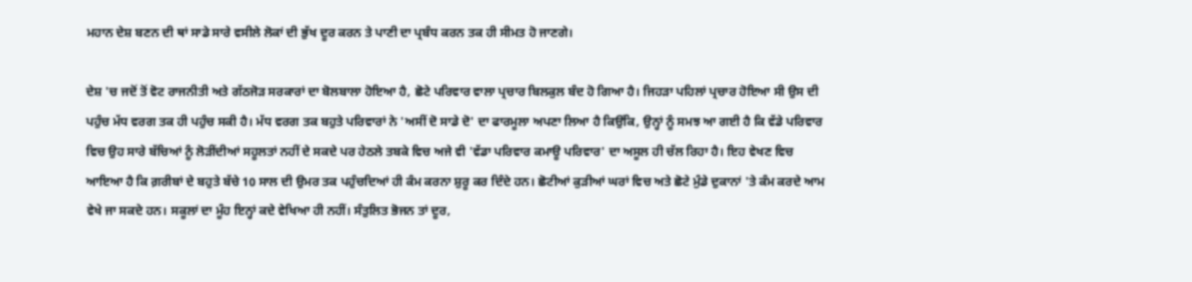ਮਹਾਨ ਦੇਸ਼ ਬਣਨ ਦੀ ਥਾਂ ਸਾਡੇ ਸਾਰੇ ਵਸੀਲੇ ਲੋਕਾਂ ਦੀ ਭੁੱਖ ਦੂਰ ਕਰਨ ਤੇ ਪਾਣੀ ਦਾ ਪ੍ਰਬੰਧ ਕਰਨ ਤਕ ਹੀ ਸੀਮਤ ਹੋ ਜਾਣਗੇ।

ਦੇਸ਼ 'ਚ ਜਦੋਂ ਤੋਂ ਵੋਟ ਰਾਜਨੀਤੀ ਅਤੇ ਗੱਠਜੋੜ ਸਰਕਾਰਾਂ ਦਾ ਬੋਲਬਾਲਾ ਹੋਇਆ ਹੈ, ਛੋਟੇ ਪਰਿਵਾਰ ਵਾਲਾ ਪ੍ਰਚਾਰ ਬਿਲਕੁਲ ਬੰਦ ਹੋ ਗਿਆ ਹੈ। ਜਿਹੜਾ ਪਹਿਲਾਂ ਪ੍ਰਚਾਰ ਹੋਇਆ ਸੀ ਉਸ ਦੀ ਪਹੁੰਚ ਮੱਧ ਵਰਗ ਤਕ ਹੀ ਪਹੁੰਚ ਸਕੀ ਹੈ। ਮੱਧ ਵਰਗ ਤਕ ਬਹੁਤੇ ਪਰਿਵਾਰਾਂ ਨੇ 'ਅਸੀਂ ਦੋ ਸਾਡੇ ਦੋ' ਦਾ ਫਾਰਮੂਲਾ ਅਪਣਾ ਲਿਆ ਹੈ ਕਿਉਂਕਿ, ਉਨ੍ਹਾਂ ਨੂੰ ਸਮਝ ਆ ਗਈ ਹੈ ਕਿ ਵੱਡੇ ਪਰਿਵਾਰ ਵਿਚ ਉਹ ਸਾਰੇ ਬੱਚਿਆਂ ਨੂੰ ਲੋੜੀਂਦੀਆਂ ਸਹੂਲਤਾਂ ਨਹੀਂ ਦੇ ਸਕਦੇ ਪਰ ਹੇਠਲੇ ਤਬਕੇ ਵਿਚ ਅਜੇ ਵੀ 'ਵੱਡਾ ਪਰਿਵਾਰ ਕਮਾਊ ਪਰਿਵਾਰ' ਦਾ ਅਸੂਲ ਹੀ ਚੱਲ ਰਿਹਾ ਹੈ। ਇਹ ਵੇਖਣ ਵਿਚ ਆਇਆ ਹੈ ਕਿ ਗ਼ਰੀਬਾਂ ਦੇ ਬਹੁਤੇ ਬੱਚੇ 10 ਸਾਲ ਦੀ ਉਮਰ ਤਕ ਪਹੁੰਚਦਿਆਂ ਹੀ ਕੰਮ ਕਰਨਾ ਸ਼ੁਰੂ ਕਰ ਦਿੰਦੇ ਹਨ। ਛੋਟੀਆਂ ਕੁੜੀਆਂ ਘਰਾਂ ਵਿਚ ਅਤੇ ਛੋਟੇ ਮੁੰਡੇ ਦੁਕਾਨਾਂ 'ਤੇ ਕੰਮ ਕਰਦੇ ਆਮ ਵੇਖੇ ਜਾ ਸਕਦੇ ਹਨ। ਸਕੂਲਾਂ ਦਾ ਮੂੰਹ ਇਨ੍ਹਾਂ ਕਦੇ ਵੇਖਿਆ ਹੀ ਨਹੀਂ। ਸੰਤੁਲਿਤ ਭੋਜਨ ਤਾਂ ਦੂਰ,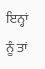ਇਨ੍ਹਾਂ ਨੂੰ ਤਾਂ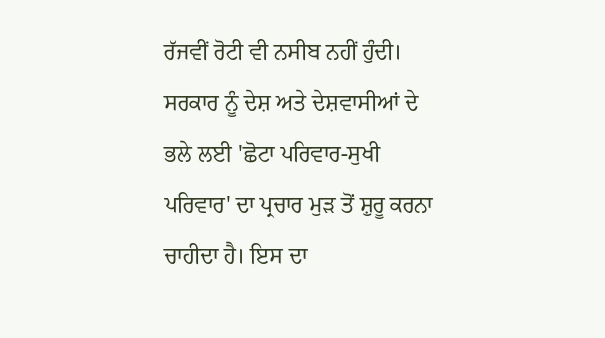ਰੱਜਵੀਂ ਰੋਟੀ ਵੀ ਨਸੀਬ ਨਹੀਂ ਹੁੰਦੀ। ਸਰਕਾਰ ਨੂੰ ਦੇਸ਼ ਅਤੇ ਦੇਸ਼ਵਾਸੀਆਂ ਦੇ ਭਲੇ ਲਈ 'ਛੋਟਾ ਪਰਿਵਾਰ-ਸੁਖੀ ਪਰਿਵਾਰ' ਦਾ ਪ੍ਰਚਾਰ ਮੁੜ ਤੋਂ ਸ਼ੁਰੂ ਕਰਨਾ ਚਾਹੀਦਾ ਹੈ। ਇਸ ਦਾ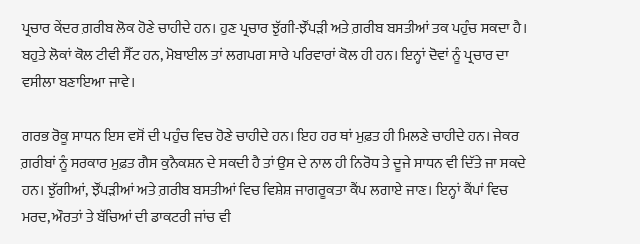ਪ੍ਰਚਾਰ ਕੇਂਦਰ ਗ਼ਰੀਬ ਲੋਕ ਹੋਣੇ ਚਾਹੀਦੇ ਹਨ। ਹੁਣ ਪ੍ਰਚਾਰ ਝੁੱਗੀ-ਝੌਂਪੜੀ ਅਤੇ ਗ਼ਰੀਬ ਬਸਤੀਆਂ ਤਕ ਪਹੁੰਚ ਸਕਦਾ ਹੈ। ਬਹੁਤੇ ਲੋਕਾਂ ਕੋਲ ਟੀਵੀ ਸੈੱਟ ਹਨ, ਮੋਬਾਈਲ ਤਾਂ ਲਗਪਗ ਸਾਰੇ ਪਰਿਵਾਰਾਂ ਕੋਲ ਹੀ ਹਨ। ਇਨ੍ਹਾਂ ਦੋਵਾਂ ਨੂੰ ਪ੍ਰਚਾਰ ਦਾ ਵਸੀਲਾ ਬਣਾਇਆ ਜਾਵੇ।

ਗਰਭ ਰੋਕੂ ਸਾਧਨ ਇਸ ਵਸੋਂ ਦੀ ਪਹੁੰਚ ਵਿਚ ਹੋਣੇ ਚਾਹੀਦੇ ਹਨ। ਇਹ ਹਰ ਥਾਂ ਮੁਫ਼ਤ ਹੀ ਮਿਲਣੇ ਚਾਹੀਦੇ ਹਨ। ਜੇਕਰ ਗ਼ਰੀਬਾਂ ਨੂੰ ਸਰਕਾਰ ਮੁਫ਼ਤ ਗੈਸ ਕੁਨੈਕਸ਼ਨ ਦੇ ਸਕਦੀ ਹੈ ਤਾਂ ਉਸ ਦੇ ਨਾਲ ਹੀ ਨਿਰੋਧ ਤੇ ਦੂਜੇ ਸਾਧਨ ਵੀ ਦਿੱਤੇ ਜਾ ਸਕਦੇ ਹਨ। ਝੁੱਗੀਆਂ, ਝੌਂਪੜੀਆਂ ਅਤੇ ਗ਼ਰੀਬ ਬਸਤੀਆਂ ਵਿਚ ਵਿਸ਼ੇਸ਼ ਜਾਗਰੂਕਤਾ ਕੈਂਪ ਲਗਾਏ ਜਾਣ। ਇਨ੍ਹਾਂ ਕੈਂਪਾਂ ਵਿਚ ਮਰਦ, ਔਰਤਾਂ ਤੇ ਬੱਚਿਆਂ ਦੀ ਡਾਕਟਰੀ ਜਾਂਚ ਵੀ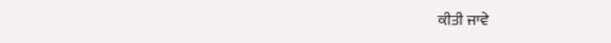ਕੀਤੀ ਜਾਵੇ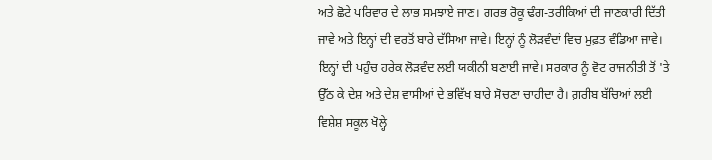ਅਤੇ ਛੋਟੇ ਪਰਿਵਾਰ ਦੇ ਲਾਭ ਸਮਝਾਏ ਜਾਣ। ਗਰਭ ਰੋਕੂ ਢੰਗ-ਤਰੀਕਿਆਂ ਦੀ ਜਾਣਕਾਰੀ ਦਿੱਤੀ ਜਾਵੇ ਅਤੇ ਇਨ੍ਹਾਂ ਦੀ ਵਰਤੋਂ ਬਾਰੇ ਦੱਸਿਆ ਜਾਵੇ। ਇਨ੍ਹਾਂ ਨੂੰ ਲੋੜਵੰਦਾਂ ਵਿਚ ਮੁਫ਼ਤ ਵੰਡਿਆ ਜਾਵੇ। ਇਨ੍ਹਾਂ ਦੀ ਪਹੁੰਚ ਹਰੇਕ ਲੋੜਵੰਦ ਲਈ ਯਕੀਨੀ ਬਣਾਈ ਜਾਵੇ। ਸਰਕਾਰ ਨੂੰ ਵੋਟ ਰਾਜਨੀਤੀ ਤੋਂ 'ਤੇ ਉੱਠ ਕੇ ਦੇਸ਼ ਅਤੇ ਦੇਸ਼ ਵਾਸੀਆਂ ਦੇ ਭਵਿੱਖ ਬਾਰੇ ਸੋਚਣਾ ਚਾਹੀਦਾ ਹੈ। ਗ਼ਰੀਬ ਬੱਚਿਆਂ ਲਈ ਵਿਸ਼ੇਸ਼ ਸਕੂਲ ਖੋਲ੍ਹੇ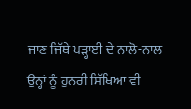ਜਾਣ ਜਿੱਥੇ ਪੜ੍ਹਾਈ ਦੇ ਨਾਲੋ-ਨਾਲ ਉਨ੍ਹਾਂ ਨੂੰ ਹੁਨਰੀ ਸਿੱਖਿਆ ਵੀ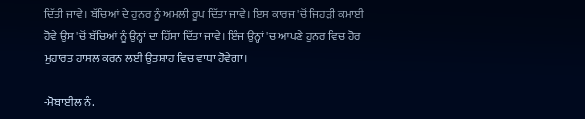ਦਿੱਤੀ ਜਾਵੇ। ਬੱਚਿਆਂ ਦੇ ਹੁਨਰ ਨੂੰ ਅਮਲੀ ਰੂਪ ਦਿੱਤਾ ਜਾਵੇ। ਇਸ ਕਾਰਜ 'ਚੋਂ ਜਿਹੜੀ ਕਮਾਈ ਹੋਵੇ ਉਸ 'ਚੋਂ ਬੱਚਿਆਂ ਨੂੰ ਉਨ੍ਹਾਂ ਦਾ ਹਿੱਸਾ ਦਿੱਤਾ ਜਾਵੇ। ਇੰਜ ਉਨ੍ਹਾਂ 'ਚ ਆਪਣੇ ਹੁਨਰ ਵਿਚ ਹੋਰ ਮੁਹਾਰਤ ਹਾਸਲ ਕਰਨ ਲਈ ਉਤਸ਼ਾਹ ਵਿਚ ਵਾਧਾ ਹੋਵੇਗਾ।

-ਮੋਬਾਈਲ ਨੰ.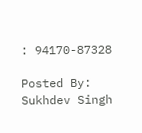: 94170-87328

Posted By: Sukhdev Singh